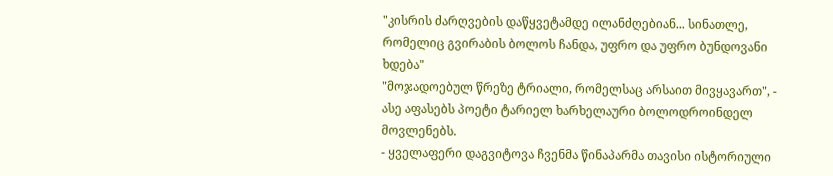"კისრის ძარღვების დაწყვეტამდე ილანძღებიან... სინათლე, რომელიც გვირაბის ბოლოს ჩანდა, უფრო და უფრო ბუნდოვანი ხდება"
"მოჯადოებულ წრეზე ტრიალი, რომელსაც არსაით მივყავართ", - ასე აფასებს პოეტი ტარიელ ხარხელაური ბოლოდროინდელ მოვლენებს.
- ყველაფერი დაგვიტოვა ჩვენმა წინაპარმა თავისი ისტორიული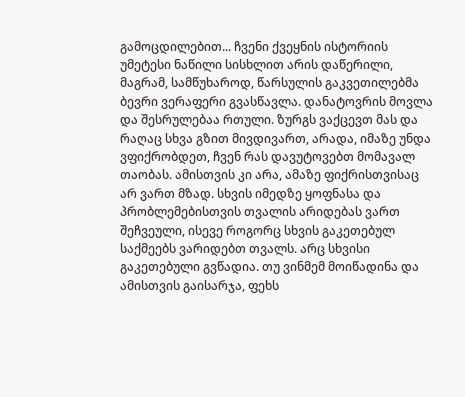გამოცდილებით... ჩვენი ქვეყნის ისტორიის უმეტესი ნაწილი სისხლით არის დაწერილი, მაგრამ, სამწუხაროდ, წარსულის გაკვეთილებმა ბევრი ვერაფერი გვასწავლა. დანატოვრის მოვლა და შესრულებაა რთული. ზურგს ვაქცევთ მას და რაღაც სხვა გზით მივდივართ, არადა, იმაზე უნდა ვფიქრობდეთ, ჩვენ რას დავუტოვებთ მომავალ თაობას. ამისთვის კი არა, ამაზე ფიქრისთვისაც არ ვართ მზად. სხვის იმედზე ყოფნასა და პრობლემებისთვის თვალის არიდებას ვართ შეჩვეული, ისევე როგორც სხვის გაკეთებულ საქმეებს ვარიდებთ თვალს. არც სხვისი გაკეთებული გვწადია. თუ ვინმემ მოიწადინა და ამისთვის გაისარჯა, ფეხს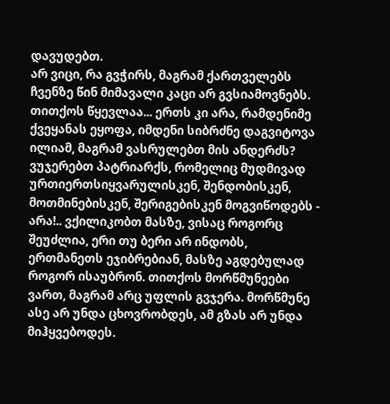დავუდებთ.
არ ვიცი, რა გვჭირს, მაგრამ ქართველებს ჩვენზე წინ მიმავალი კაცი არ გვსიამოვნებს. თითქოს წყევლაა... ერთს კი არა, რამდენიმე ქვეყანას ეყოფა, იმდენი სიბრძნე დაგვიტოვა ილიამ, მაგრამ ვასრულებთ მის ანდერძს? ვუჯერებთ პატრიარქს, რომელიც მუდმივად ურთიერთსიყვარულისკენ, შენდობისკენ, მოთმინებისკენ, შერიგებისკენ მოგვიწოდებს - არა!.. ვქილიკობთ მასზე, ვისაც როგორც შეუძლია, ერი თუ ბერი არ ინდობს, ერთმანეთს ეჯიბრებიან, მასზე აგდებულად როგორ ისაუბრონ. თითქოს მორწმუნეები ვართ, მაგრამ არც უფლის გვჯერა. მორწმუნე ასე არ უნდა ცხოვრობდეს, ამ გზას არ უნდა მიჰყვებოდეს.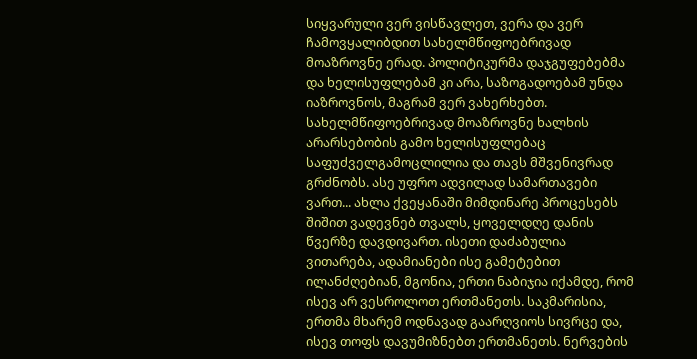სიყვარული ვერ ვისწავლეთ, ვერა და ვერ ჩამოვყალიბდით სახელმწიფოებრივად მოაზროვნე ერად. პოლიტიკურმა დაჯგუფებებმა და ხელისუფლებამ კი არა, საზოგადოებამ უნდა იაზროვნოს, მაგრამ ვერ ვახერხებთ. სახელმწიფოებრივად მოაზროვნე ხალხის არარსებობის გამო ხელისუფლებაც საფუძველგამოცლილია და თავს მშვენივრად გრძნობს. ასე უფრო ადვილად სამართავები ვართ... ახლა ქვეყანაში მიმდინარე პროცესებს შიშით ვადევნებ თვალს, ყოველდღე დანის წვერზე დავდივართ. ისეთი დაძაბულია ვითარება, ადამიანები ისე გამეტებით ილანძღებიან, მგონია, ერთი ნაბიჯია იქამდე, რომ ისევ არ ვესროლოთ ერთმანეთს. საკმარისია, ერთმა მხარემ ოდნავად გაარღვიოს სივრცე და, ისევ თოფს დავუმიზნებთ ერთმანეთს. ნერვების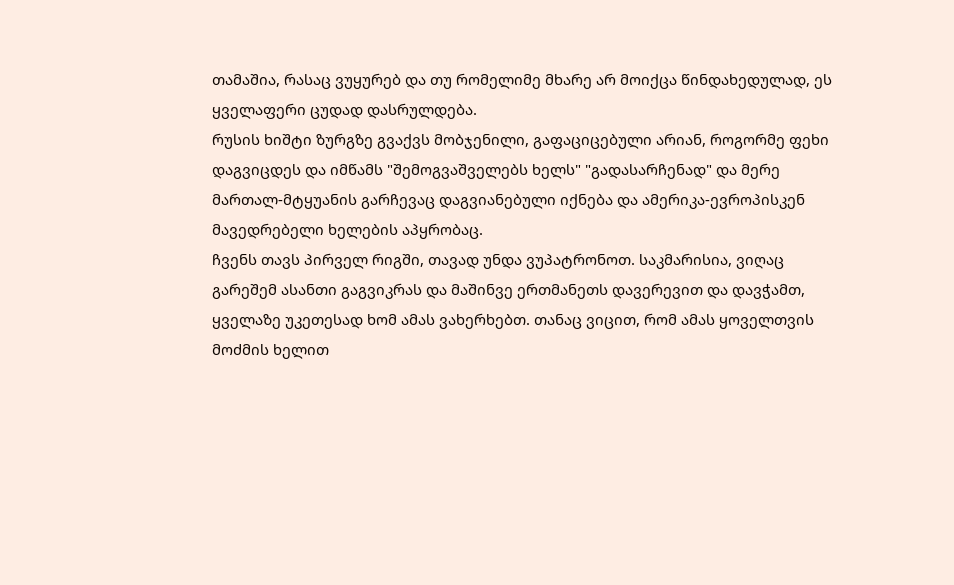თამაშია, რასაც ვუყურებ და თუ რომელიმე მხარე არ მოიქცა წინდახედულად, ეს ყველაფერი ცუდად დასრულდება.
რუსის ხიშტი ზურგზე გვაქვს მობჯენილი, გაფაციცებული არიან, როგორმე ფეხი დაგვიცდეს და იმწამს "შემოგვაშველებს ხელს" "გადასარჩენად" და მერე მართალ-მტყუანის გარჩევაც დაგვიანებული იქნება და ამერიკა-ევროპისკენ მავედრებელი ხელების აპყრობაც.
ჩვენს თავს პირველ რიგში, თავად უნდა ვუპატრონოთ. საკმარისია, ვიღაც გარეშემ ასანთი გაგვიკრას და მაშინვე ერთმანეთს დავერევით და დავჭამთ, ყველაზე უკეთესად ხომ ამას ვახერხებთ. თანაც ვიცით, რომ ამას ყოველთვის მოძმის ხელით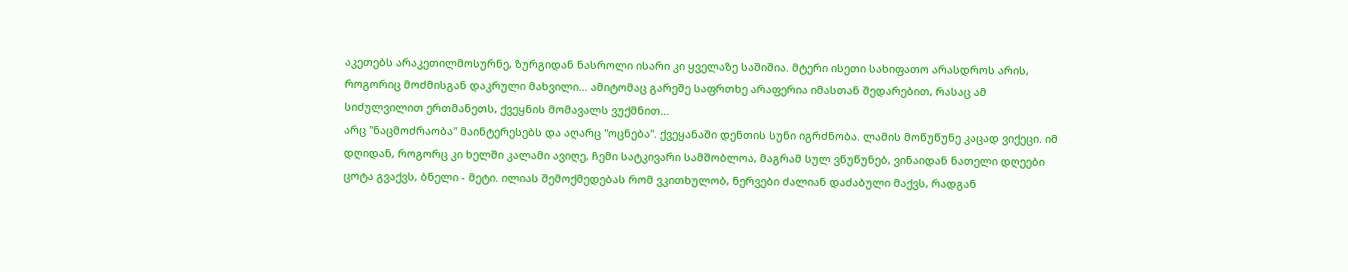აკეთებს არაკეთილმოსურნე, ზურგიდან ნასროლი ისარი კი ყველაზე საშიშია. მტერი ისეთი სახიფათო არასდროს არის, როგორიც მოძმისგან დაკრული მახვილი... ამიტომაც გარეშე საფრთხე არაფერია იმასთან შედარებით, რასაც ამ სიძულვილით ერთმანეთს, ქვეყნის მომავალს ვუქმნით...
არც "ნაცმოძრაობა" მაინტერესებს და აღარც "ოცნება". ქვეყანაში დენთის სუნი იგრძნობა. ლამის მოწუწუნე კაცად ვიქეცი. იმ დღიდან, როგორც კი ხელში კალამი ავიღე, ჩემი სატკივარი სამშობლოა, მაგრამ სულ ვწუწუნებ, ვინაიდან ნათელი დღეები ცოტა გვაქვს, ბნელი - მეტი. ილიას შემოქმედებას რომ ვკითხულობ, ნერვები ძალიან დაძაბული მაქვს, რადგან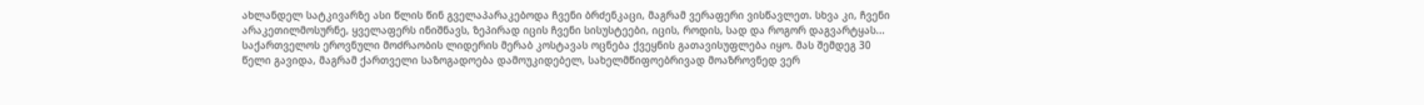ახლანდელ სატკივარზე ასი წლის წინ გველაპარაკებოდა ჩვენი ბრძენკაცი, მაგრამ ვერაფერი ვისწავლეთ. სხვა კი, ჩვენი არაკეთილმოსურნე, ყველაფერს ინიშნავს, ზეპირად იცის ჩვენი სისუსტეები, იცის, როდის, სად და როგორ დაგვარტყას... საქართველოს ეროვნული მოძრაობის ლიდერის მერაბ კოსტავას ოცნება ქვეყნის გათავისუფლება იყო. მას შემდეგ 30 წელი გავიდა, მაგრამ ქართველი საზოგადოება დამოუკიდებელ, სახელმწიფოებრივად მოაზროვნედ ვერ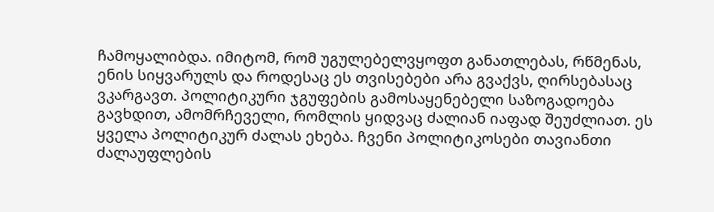ჩამოყალიბდა. იმიტომ, რომ უგულებელვყოფთ განათლებას, რწმენას, ენის სიყვარულს და როდესაც ეს თვისებები არა გვაქვს, ღირსებასაც ვკარგავთ. პოლიტიკური ჯგუფების გამოსაყენებელი საზოგადოება გავხდით, ამომრჩეველი, რომლის ყიდვაც ძალიან იაფად შეუძლიათ. ეს ყველა პოლიტიკურ ძალას ეხება. ჩვენი პოლიტიკოსები თავიანთი ძალაუფლების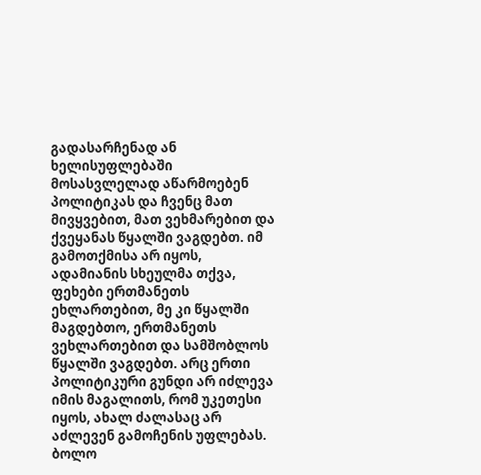გადასარჩენად ან ხელისუფლებაში მოსასვლელად აწარმოებენ პოლიტიკას და ჩვენც მათ მივყვებით, მათ ვეხმარებით და ქვეყანას წყალში ვაგდებთ. იმ გამოთქმისა არ იყოს, ადამიანის სხეულმა თქვა, ფეხები ერთმანეთს ეხლართებით, მე კი წყალში მაგდებთო, ერთმანეთს ვეხლართებით და სამშობლოს წყალში ვაგდებთ. არც ერთი პოლიტიკური გუნდი არ იძლევა იმის მაგალითს, რომ უკეთესი იყოს, ახალ ძალასაც არ აძლევენ გამოჩენის უფლებას.
ბოლო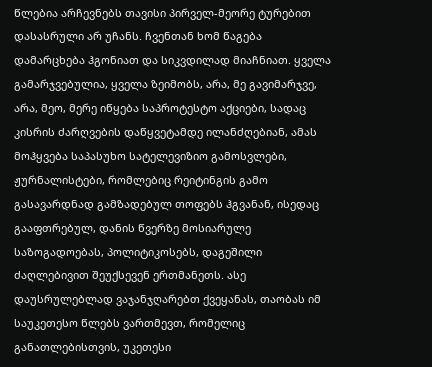წლებია არჩევნებს თავისი პირველ-მეორე ტურებით დასასრული არ უჩანს. ჩვენთან ხომ წაგება დამარცხება ჰგონიათ და სიკვდილად მიაჩნიათ. ყველა გამარჯვებულია, ყველა ზეიმობს, არა, მე გავიმარჯვე, არა, მეო, მერე იწყება საპროტესტო აქციები, სადაც კისრის ძარღვების დაწყვეტამდე ილანძღებიან, ამას მოჰყვება საპასუხო სატელევიზიო გამოსვლები, ჟურნალისტები, რომლებიც რეიტინგის გამო გასავარდნად გამზადებულ თოფებს ჰგვანან, ისედაც გააფთრებულ, დანის წვერზე მოსიარულე საზოგადოებას, პოლიტიკოსებს, დაგეშილი ძაღლებივით შეუქსევენ ერთმანეთს. ასე დაუსრულებლად ვაჯანჯღარებთ ქვეყანას, თაობას იმ საუკეთესო წლებს ვართმევთ, რომელიც განათლებისთვის, უკეთესი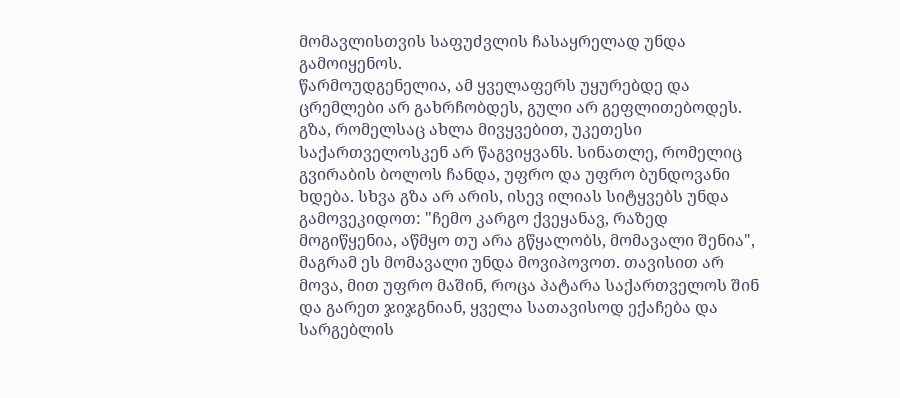მომავლისთვის საფუძვლის ჩასაყრელად უნდა გამოიყენოს.
წარმოუდგენელია, ამ ყველაფერს უყურებდე და ცრემლები არ გახრჩობდეს, გული არ გეფლითებოდეს. გზა, რომელსაც ახლა მივყვებით, უკეთესი საქართველოსკენ არ წაგვიყვანს. სინათლე, რომელიც გვირაბის ბოლოს ჩანდა, უფრო და უფრო ბუნდოვანი ხდება. სხვა გზა არ არის, ისევ ილიას სიტყვებს უნდა გამოვეკიდოთ: "ჩემო კარგო ქვეყანავ, რაზედ მოგიწყენია, აწმყო თუ არა გწყალობს, მომავალი შენია", მაგრამ ეს მომავალი უნდა მოვიპოვოთ. თავისით არ მოვა, მით უფრო მაშინ, როცა პატარა საქართველოს შინ და გარეთ ჯიჯგნიან, ყველა სათავისოდ ექაჩება და სარგებლის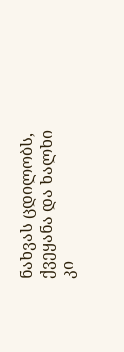ნახვას ცდილობს, ქვეყანა და ხალხი კი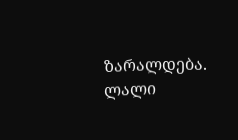ზარალდება.
ლალი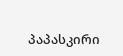პაპასკირი